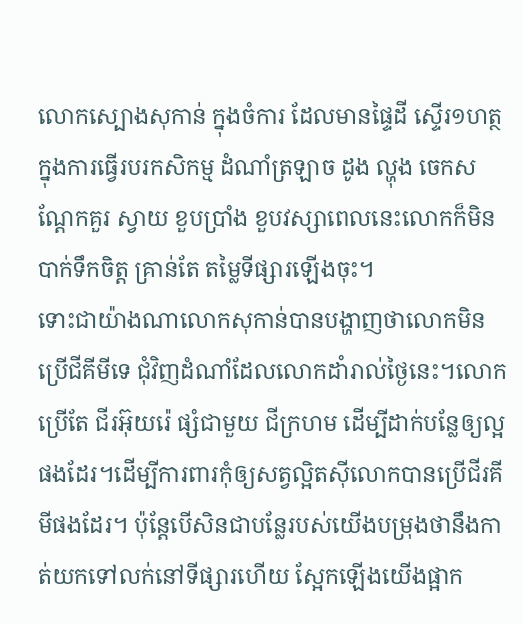លោកស្បោងសុកាន់ ក្នុងចំការ ដែលមានផ្ទៃដី ស្ទើរ១ហត្ថក្នុងការធ្វើរបរកសិកម្ម ដំណាំត្រឡាច ដូង ល្ហុង ចេកសណ្ដែកគួរ ស្វាយ ខួបប្រាំង ខួបវស្សាពេលនេះលោកក៏មិនបាក់ទឹកចិត្ត គ្រាន់តែ តម្លៃទីផ្សារឡើងចុះ។
ទោះជាយ៉ាងណាលោកសុកាន់បានបង្ហាញថាលោកមិនប្រើជីគីមីទេ ជុំវិញដំណាំដែលលោកដាំរាល់ថ្ងៃនេះ។លោកប្រើតែ ជីរអ៊ុយរ៉េ ផ្សំជាមួយ ជីក្រហម ដើម្បីដាក់បន្លែឲ្យល្អផងដែរ។ដើម្បីការពារកុំឲ្យសត្វល្អិតស៊ីលោកបានប្រើជីរគីមីផងដែរ។ ប៉ុន្តែបើសិនជាបន្លែរបស់យើងបម្រុងថានឹងកាត់យកទៅលក់នៅទីផ្សារហើយ ស្អែកឡើងយើងផ្អាក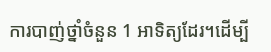ការបាញ់ថ្នាំចំនួន 1 អាទិត្យដែរ។ដើម្បី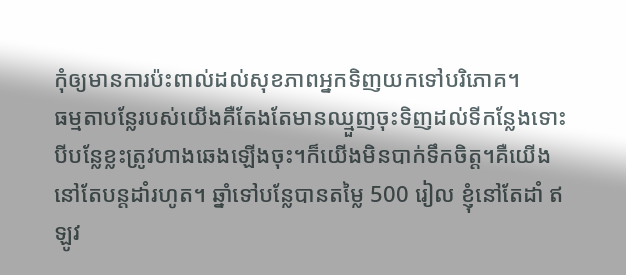កុំឲ្យមានការប៉ះពាល់ដល់សុខភាពអ្នកទិញយកទៅបរិភោគ។
ធម្មតាបន្លែរបស់យើងគឺតែងតែមានឈ្មួញចុះទិញដល់ទីកន្លែងទោះបីបន្លែខ្លះត្រូវហាងឆេងឡើងចុះ។ក៏យើងមិនបាក់ទឹកចិត្ត។គឺយើងនៅតែបន្តដាំរហូត។ ឆ្នាំទៅបន្លែបានតម្លៃ 500 រៀល ខ្ញុំនៅតែដាំ ឥឡូវ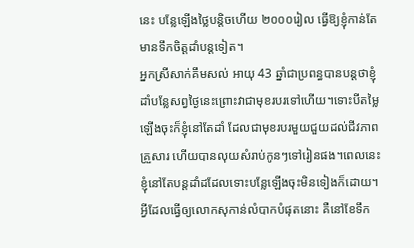នេះ បន្លែឡើងថ្លៃបន្តិចហើយ ២០០០រៀល ធ្វើឱ្យខ្ញុំកាន់តែមានទឹកចិត្តដាំបន្តទៀត។
អ្នកស្រីសាក់គឹមសល់ អាយុ 43 ឆ្នាំជាប្រពន្ធបានបន្តថាខ្ញុំដាំបន្លែសព្វថ្ងៃនេះព្រោះវាជាមុខរបរទៅហើយ។ទោះបីតម្លៃឡើងចុះក៏ខ្ញុំនៅតែដាំ ដែលជាមុខរបរមួយជួយដល់ជីវភាព គ្រួសារ ហើយបានលុយសំរាប់កូនៗទៅរៀនផង។ពេលនេះខ្ញុំនៅតែបន្តដាំដដែលទោះបន្លែឡើងចុះមិនទៀងក៏ដោយ។
អ្វីដែលធ្វើឲ្យលោកសុកាន់លំបាកបំផុតនោះ គឺនៅខែទឹក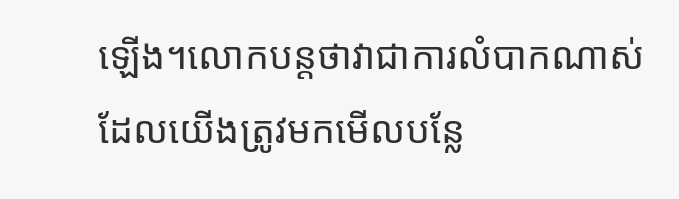ឡើង។លោកបន្តថាវាជាការលំបាកណាស់ ដែលយើងត្រូវមកមើលបន្លែ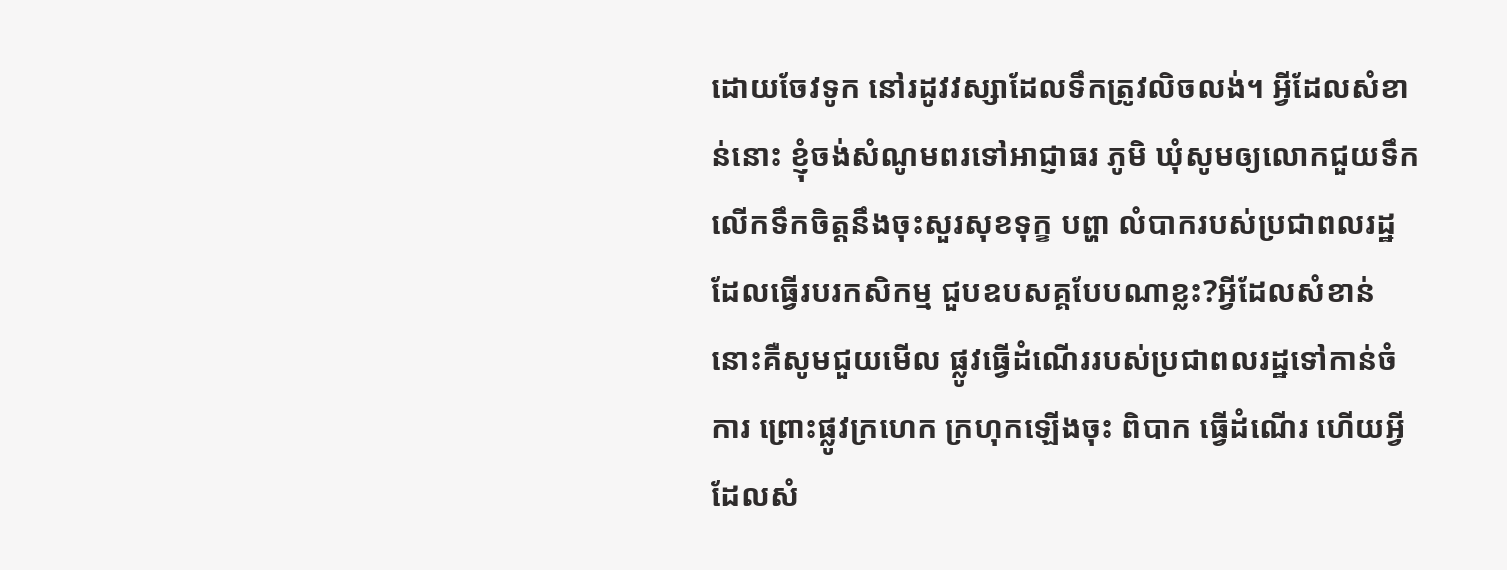ដោយចែវទូក នៅរដូវវស្សាដែលទឹកត្រូវលិចលង់។ អ្វីដែលសំខាន់នោះ ខ្ញុំចង់សំណូមពរទៅអាជ្ញាធរ ភូមិ ឃុំសូមឲ្យលោកជួយទឹកលើកទឹកចិត្តនឹងចុះសួរសុខទុក្ខ បព្ហា លំបាករបស់ប្រជាពលរដ្ឋ ដែលធ្វើរបរកសិកម្ម ជួបឧបសគ្គបែបណាខ្លះ?អ្វីដែលសំខាន់នោះគឺសូមជួយមើល ផ្លូវធ្វើដំណើររបស់ប្រជាពលរដ្ឋទៅកាន់ចំការ ព្រោះផ្លូវក្រហេក ក្រហុកឡើងចុះ ពិបាក ធ្វើដំណើរ ហើយអ្វីដែលសំ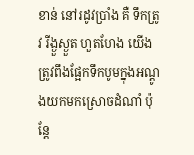ខាន់ នៅរដូវប្រាំង គឺ ទឹកត្រូវ រីង្ងួស្ងួត ហួតហែង យើងត្រូវពឹងផ្អែកទឹកបូមក្នុងអណ្ដូងយកមកស្រោចដំណាំ ប៉ុន្តែ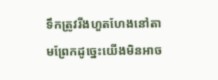ទឹកត្រូវរីងហួតហែងនៅតាមព្រែកដូច្នេះយើងមិនអាច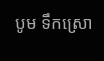បូម ទឹកស្រោ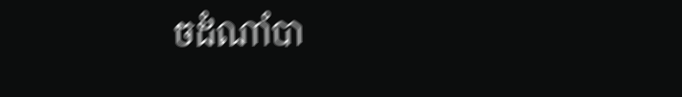ចដំណាំបា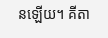នឡើយ។ គីតា